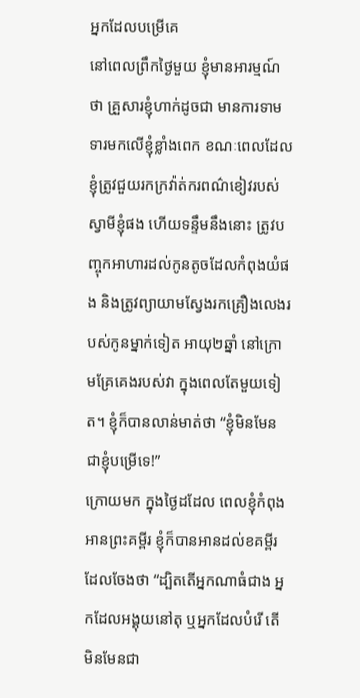អ្នកដែលបម្រើគេ
នៅពេលព្រឹកថ្ងៃមួយ ខ្ញុំមានអារម្មណ៍ថា គ្រួសារខ្ញុំហាក់ដូចជា មានការទាមទារមកលើខ្ញុំខ្លាំងពេក ខណៈពេលដែលខ្ញុំត្រូវជួយរកក្រវ៉ាត់ករពណ៌ខៀវរបស់ស្វាមីខ្ញុំផង ហើយទន្ទឹមនឹងនោះ ត្រូវបញ្ចុកអាហារដល់កូនតូចដែលកំពុងយំផង និងត្រូវព្យាយាមស្វែងរកគ្រឿងលេងរបស់កូនម្នាក់ទៀត អាយុ២ឆ្នាំ នៅក្រោមគ្រែគេងរបស់វា ក្នុងពេលតែមួយទៀត។ ខ្ញុំក៏បានលាន់មាត់ថា “ខ្ញុំមិនមែនជាខ្ញុំបម្រើទេ!”
ក្រោយមក ក្នុងថ្ងៃដដែល ពេលខ្ញុំកំពុងអានព្រះគម្ពីរ ខ្ញុំក៏បានអានដល់ខគម្ពីរដែលចែងថា “ដ្បិតតើអ្នកណាធំជាង អ្នកដែលអង្គុយនៅតុ ឬអ្នកដែលបំរើ តើមិនមែនជា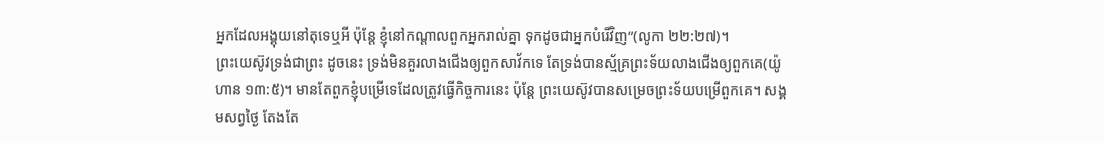អ្នកដែលអង្គុយនៅតុទេឬអី ប៉ុន្តែ ខ្ញុំនៅកណ្តាលពួកអ្នករាល់គ្នា ទុកដូចជាអ្នកបំរើវិញ”(លូកា ២២:២៧)។
ព្រះយេស៊ូវទ្រង់ជាព្រះ ដូចនេះ ទ្រង់មិនគួរលាងជើងឲ្យពួកសាវ័កទេ តែទ្រង់បានស្ម័គ្រព្រះទ័យលាងជើងឲ្យពួកគេ(យ៉ូហាន ១៣:៥)។ មានតែពួកខ្ញុំបម្រើទេដែលត្រូវធ្វើកិច្ចការនេះ ប៉ុន្តែ ព្រះយេស៊ូវបានសម្រេចព្រះទ័យបម្រើពួកគេ។ សង្គមសព្វថ្ងៃ តែងតែ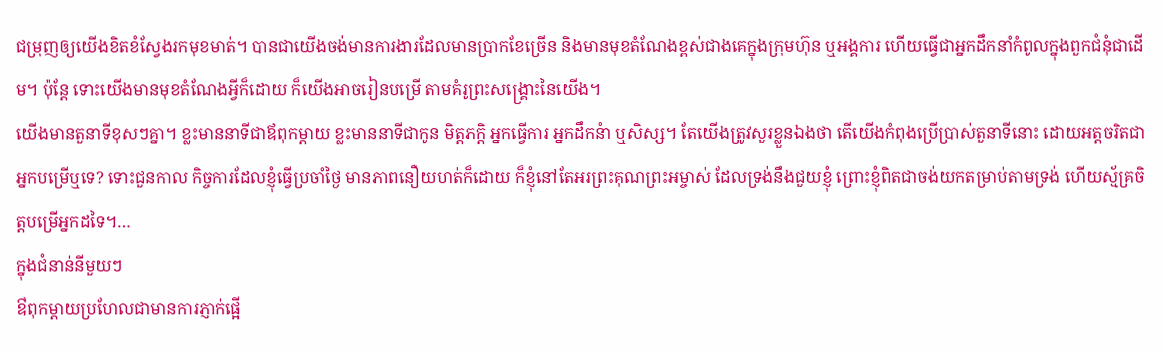ជម្រុញឲ្យយើងខិតខំស្វែងរកមុខមាត់។ បានជាយើងចង់មានការងារដែលមានប្រាកខែច្រើន និងមានមុខតំណែងខ្ពស់ជាងគេក្នុងក្រុមហ៊ុន ឬអង្គការ ហើយធ្វើជាអ្នកដឹកនាំកំពូលក្នុងពួកជំនុំជាដើម។ ប៉ុន្តែ ទោះយើងមានមុខតំណែងអ្វីក៏ដោយ ក៏យើងអាចរៀនបម្រើ តាមគំរូព្រះសង្រ្គោះនៃយើង។
យើងមានតួនាទីខុសៗគ្នា។ ខ្លះមាននាទីជាឪពុកម្តាយ ខ្លះមាននាទីជាកូន មិត្តភក្តិ អ្នកធ្វើការ អ្នកដឹកនំា ឬសិស្ស។ តែយើងត្រូវសួរខ្លួនឯងថា តើយើងកំពុងប្រើប្រាស់តួនាទីនោះ ដោយអត្តចរិតជាអ្នកបម្រើឬទេ? ទោះជួនកាល កិច្ចការដែលខ្ញុំធ្វើប្រចាំថ្ងៃ មានភាពនឿយហត់ក៏ដោយ ក៏ខ្ញុំនៅតែអរព្រះគុណព្រះអម្ចាស់ ដែលទ្រង់នឹងជួយខ្ញុំ ព្រោះខ្ញុំពិតជាចង់យកតម្រាប់តាមទ្រង់ ហើយស្ម័គ្រចិត្តបម្រើអ្នកដទៃ។…
ក្នុងជំនាន់នីមួយៗ
ឳពុកម្តាយប្រហែលជាមានការភ្ញាក់ផ្អើ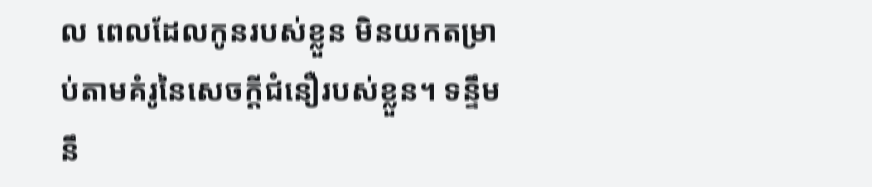ល ពេលដែលកូនរបស់ខ្លួន មិនយកតម្រាប់តាមគំរូនៃសេចក្តីជំនឿរបស់ខ្លួន។ ទន្ទឹមនឹ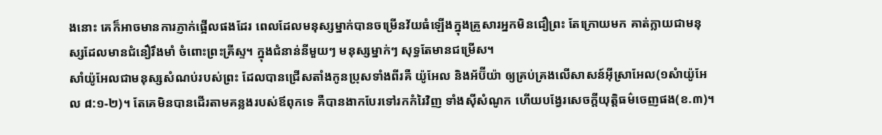ងនោះ គេក៏អាចមានការភ្ញាក់ផ្អើលផងដែរ ពេលដែលមនុស្សម្នាក់បានចម្រើនវ័យធំឡើងក្នុងគ្រួសារអ្នកមិនជឿព្រះ តែក្រោយមក គាត់ក្លាយជាមនុស្សដែលមានជំនឿរឹងមាំ ចំពោះព្រះគ្រីស្ទ។ ក្នុងជំនាន់នីមួយៗ មនុស្សម្នាក់ៗ សុទ្ធតែមានជម្រើស។
សាំយ៉ូអែលជាមនុស្សសំណប់របស់ព្រះ ដែលបានជ្រើសតាំងកូនប្រុសទាំងពីរគឺ យ៉ូអែល និងអ័ប៊ីយ៉ា ឲ្យគ្រប់គ្រងលើសាសន៍អ៊ីស្រាអែល(១សំាយ៉ូអែល ៨:១-២)។ តែគេមិនបានដើរតាមគន្លងរបស់ឪពុកទេ គឺបានងាកបែរទៅរកកំរៃវិញ ទាំងស៊ីសំណូក ហើយបង្វែរសេចក្តីយុត្តិធម៌ចេញផង(ខ.៣)។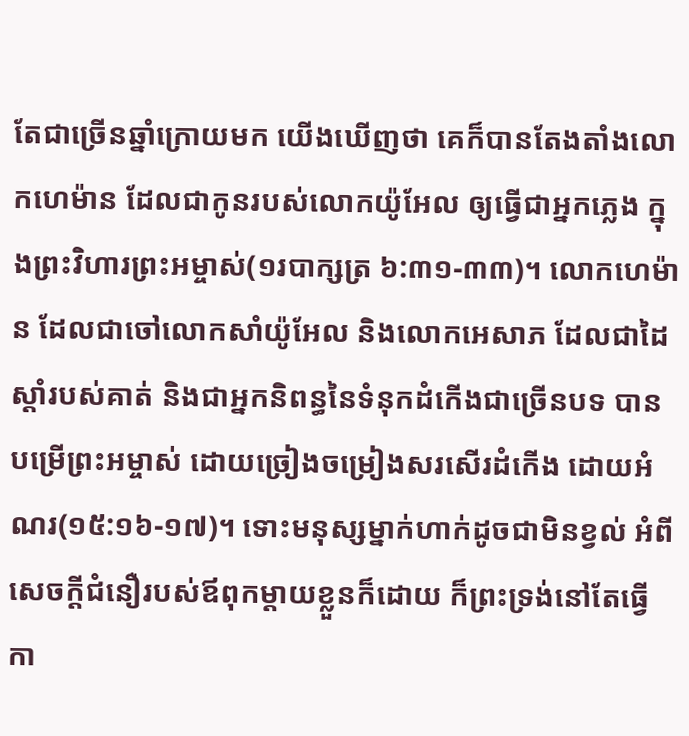តែជាច្រើនឆ្នាំក្រោយមក យើងឃើញថា គេក៏បានតែងតាំងលោកហេម៉ាន ដែលជាកូនរបស់លោកយ៉ូអែល ឲ្យធ្វើជាអ្នកភ្លេង ក្នុងព្រះវិហារព្រះអម្ចាស់(១របាក្សត្រ ៦:៣១-៣៣)។ លោកហេម៉ាន ដែលជាចៅលោកសាំយ៉ូអែល និងលោកអេសាភ ដែលជាដៃស្តាំរបស់គាត់ និងជាអ្នកនិពន្ធនៃទំនុកដំកើងជាច្រើនបទ បានបម្រើព្រះអម្ចាស់ ដោយច្រៀងចម្រៀងសរសើរដំកើង ដោយអំណរ(១៥:១៦-១៧)។ ទោះមនុស្សម្នាក់ហាក់ដូចជាមិនខ្វល់ អំពីសេចក្តីជំនឿរបស់ឪពុកម្តាយខ្លួនក៏ដោយ ក៏ព្រះទ្រង់នៅតែធ្វើកា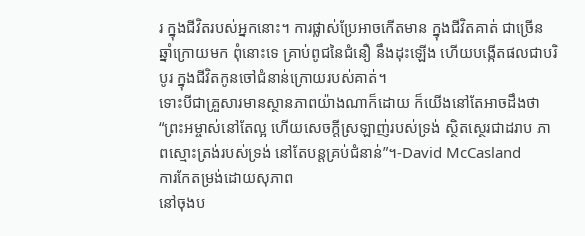រ ក្នុងជីវិតរបស់អ្នកនោះ។ ការផ្លាស់ប្រែអាចកើតមាន ក្នុងជីវិតគាត់ ជាច្រើនឆ្នាំក្រោយមក ពុំនោះទេ គ្រាប់ពូជនៃជំនឿ នឹងដុះឡើង ហើយបង្កើតផលជាបរិបូរ ក្នុងជីវិតកូនចៅជំនាន់ក្រោយរបស់គាត់។
ទោះបីជាគ្រួសារមានស្ថានភាពយ៉ាងណាក៏ដោយ ក៏យើងនៅតែអាចដឹងថា “ព្រះអម្ចាស់នៅតែល្អ ហើយសេចក្តីស្រឡាញ់របស់ទ្រង់ ស្ថិតស្ថេរជាដរាប ភាពស្មោះត្រង់របស់ទ្រង់ នៅតែបន្តគ្រប់ជំនាន់”។-David McCasland
ការកែតម្រង់ដោយសុភាព
នៅចុងប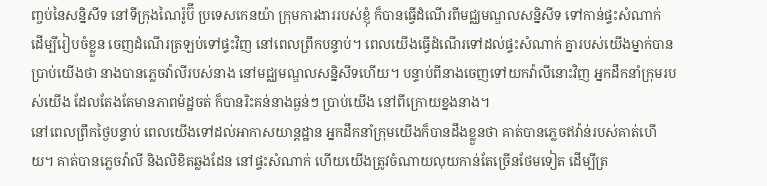ញ្ចប់នៃសន្និសីទ នៅទីក្រុងណៃរ៉ូប៊ី ប្រទេសកេនយ៉ា ក្រុមការងាររបស់ខ្ញុំ ក៏បានធ្វើដំណើរពីមជ្ឈមណ្ឌលសន្និសីទ ទៅកាន់ផ្ទះសំណាក់ ដើម្បីរៀបចំខ្លួន ចេញដំណើរត្រឡប់ទៅផ្ទះវិញ នៅពេលព្រឹកបន្ទាប់។ ពេលយើងធ្វើដំណើរទៅដល់ផ្ទះសំណាក់ គ្នារបស់យើងម្នាក់បានប្រាប់យើងថា នាងបានភ្លេចវ៉ាលីរបស់នាង នៅមជ្ឈមណ្ឌលសន្និសីទហើយ។ បន្ទាប់ពីនាងចេញទៅយកវ៉ាលីនោះវិញ អ្នកដឹកនាំក្រុមរបស់យើង ដែលតែងតែមានភាពម៉ដ្ឋចត់ ក៏បានរិះគន់នាងធ្ងន់ៗ ប្រាប់យើង នៅពីក្រោយខ្នងនាង។
នៅពេលព្រឹកថ្ងៃបន្ទាប់ ពេលយើងទៅដល់អាកាសយាន្តដ្ឋាន អ្នកដឹកនាំក្រុមយើងក៏បានដឹងខ្លួនថា គាត់បានភ្លេចឥវ៉ាន់របស់គាត់ហើយ។ គាត់បានភ្លេចវ៉ាលី និងលិខិតឆ្លងដែន នៅផ្ទះសំណាក់ ហើយយើងត្រូវចំណាយលុយកាន់តែច្រើនថែមទៀត ដើម្បីត្រ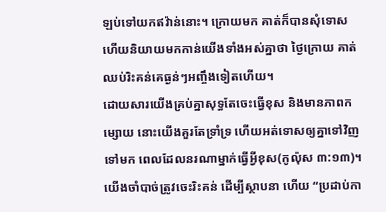ឡប់ទៅយកឥវ៉ាន់នោះ។ ក្រោយមក គាត់ក៏បានសុំទោស ហើយនិយាយមកកាន់យើងទាំងអស់គ្នាថា ថ្ងៃក្រោយ គាត់ឈប់រិះគន់គេធ្ងន់ៗអញ្ចឹងទៀតហើយ។
ដោយសារយើងគ្រប់គ្នាសុទ្ធតែចេះធ្វើខុស និងមានភាពកម្សោយ នោះយើងគួរតែទ្រាំទ្រ ហើយអត់ទោសឲ្យគ្នាទៅវិញទៅមក ពេលដែលនរណាម្នាក់ធ្វើអ្វីខុស(កូល៉ុស ៣:១៣)។ យើងចាំបាច់ត្រូវចេះរិះគន់ ដើម្បីស្ថាបនា ហើយ “ប្រដាប់កា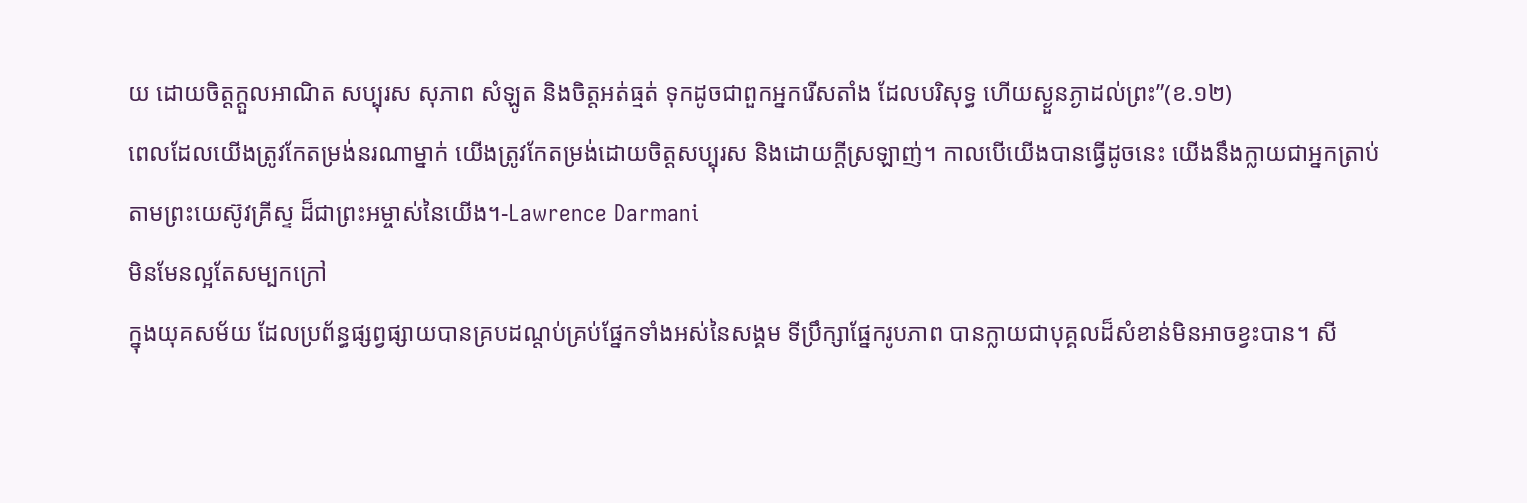យ ដោយចិត្តក្តួលអាណិត សប្បុរស សុភាព សំឡូត និងចិត្តអត់ធ្មត់ ទុកដូចជាពួកអ្នករើសតាំង ដែលបរិសុទ្ធ ហើយស្ងួនភ្ងាដល់ព្រះ”(ខ.១២)
ពេលដែលយើងត្រូវកែតម្រង់នរណាម្នាក់ យើងត្រូវកែតម្រង់ដោយចិត្តសប្បុរស និងដោយក្តីស្រឡាញ់។ កាលបើយើងបានធ្វើដូចនេះ យើងនឹងក្លាយជាអ្នកត្រាប់តាមព្រះយេស៊ូវគ្រីស្ទ ដ៏ជាព្រះអម្ចាស់នៃយើង។-Lawrence Darmani
មិនមែនល្អតែសម្បកក្រៅ
ក្នុងយុគសម័យ ដែលប្រព័ន្ធផ្សព្វផ្សាយបានគ្របដណ្តប់គ្រប់ផ្នែកទាំងអស់នៃសង្គម ទីប្រឹក្សាផ្នែករូបភាព បានក្លាយជាបុគ្គលដ៏សំខាន់មិនអាចខ្វះបាន។ សី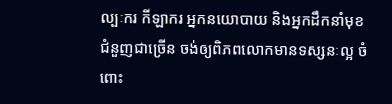ល្បៈករ កីឡាករ អ្នកនយោបាយ និងអ្នកដឹកនាំមុខជំនួញជាច្រើន ចង់ឲ្យពិភពលោកមានទស្សនៈល្អ ចំពោះ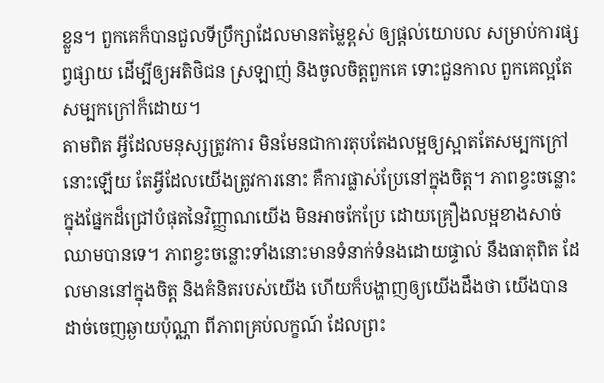ខ្លួន។ ពួកគេក៏បានជួលទីប្រឹក្សាដែលមានតម្លៃខ្ពស់ ឲ្យផ្តល់យោបល សម្រាប់ការផ្សព្វផ្សាយ ដើម្បីឲ្យអតិថិជន ស្រឡាញ់ និងចូលចិត្តពួកគេ ទោះជួនកាល ពួកគេល្អតែសម្បកក្រៅក៏ដោយ។
តាមពិត អ្វីដែលមនុស្សត្រូវការ មិនមែនជាការតុបតែងលម្អឲ្យស្អាតតែសម្បកក្រៅនោះឡើយ តែអ្វីដែលយើងត្រូវការនោះ គឺការផ្លាស់ប្រែនៅក្នុងចិត្ត។ ភាពខ្វះចន្លោះក្នុងផ្នែកដ៏ជ្រៅបំផុតនៃវិញ្ញាណយើង មិនអាចកែប្រែ ដោយគ្រឿងលម្អខាងសាច់ឈាមបានទេ។ ភាពខ្វះចន្លោះទាំងនោះមានទំនាក់ទំនងដោយផ្ទាល់ នឹងធាតុពិត ដែលមាននៅក្នុងចិត្ត និងគំនិតរបស់យើង ហើយក៏បង្ហាញឲ្យយើងដឹងថា យើងបានដាច់ចេញឆ្ងាយប៉ុណ្ណា ពីភាពគ្រប់លក្ខណ៍ ដែលព្រះ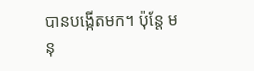បានបង្កើតមក។ ប៉ុន្តែ មនុ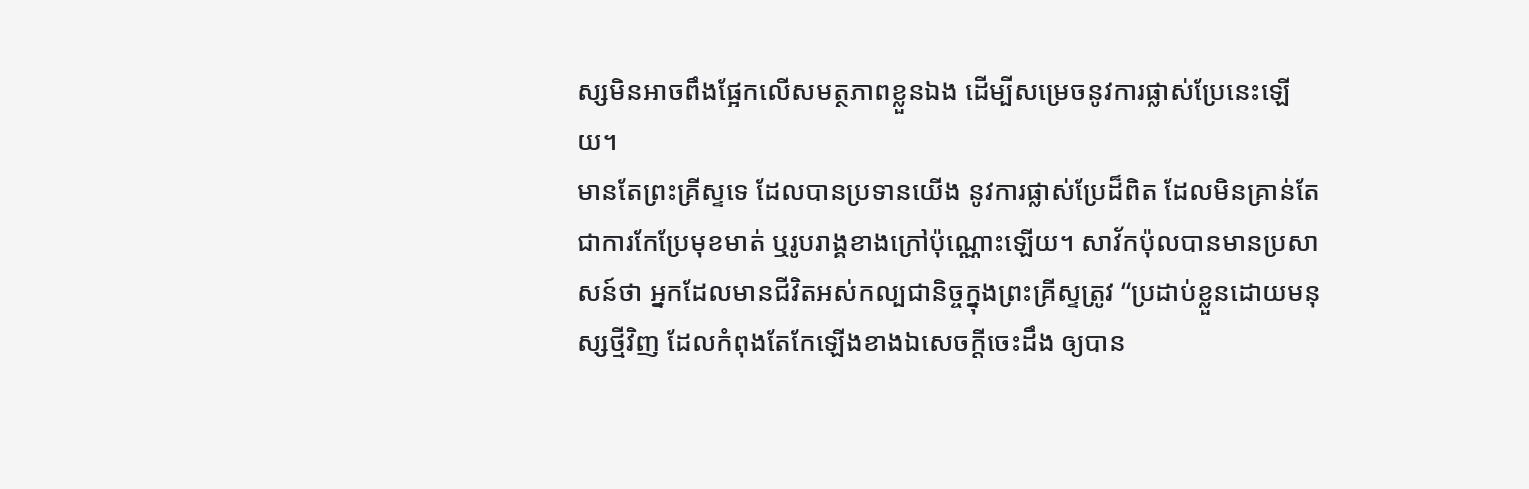ស្សមិនអាចពឹងផ្អែកលើសមត្ថភាពខ្លួនឯង ដើម្បីសម្រេចនូវការផ្លាស់ប្រែនេះឡើយ។
មានតែព្រះគ្រីស្ទទេ ដែលបានប្រទានយើង នូវការផ្លាស់ប្រែដ៏ពិត ដែលមិនគ្រាន់តែជាការកែប្រែមុខមាត់ ឬរូបរាង្គខាងក្រៅប៉ុណ្ណោះឡើយ។ សាវ័កប៉ុលបានមានប្រសាសន៍ថា អ្នកដែលមានជីវិតអស់កល្បជានិច្ចក្នុងព្រះគ្រីស្ទត្រូវ “ប្រដាប់ខ្លួនដោយមនុស្សថ្មីវិញ ដែលកំពុងតែកែឡើងខាងឯសេចក្តីចេះដឹង ឲ្យបាន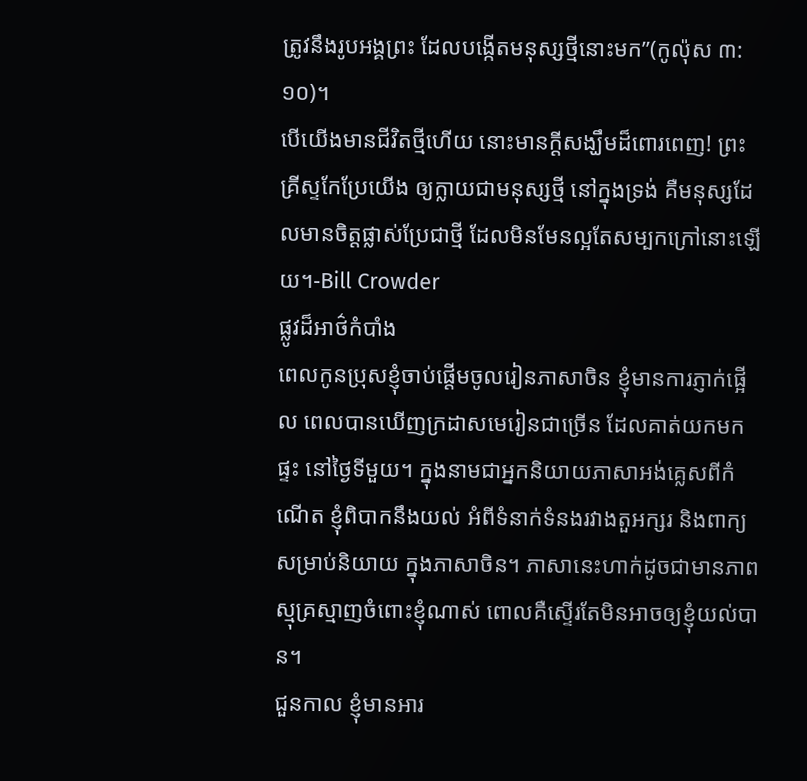ត្រូវនឹងរូបអង្គព្រះ ដែលបង្កើតមនុស្សថ្មីនោះមក”(កូល៉ុស ៣:១០)។
បើយើងមានជីវិតថ្មីហើយ នោះមានក្តីសង្ឃឹមដ៏ពោរពេញ! ព្រះគ្រីស្ទកែប្រែយើង ឲ្យក្លាយជាមនុស្សថ្មី នៅក្នុងទ្រង់ គឺមនុស្សដែលមានចិត្តផ្លាស់ប្រែជាថ្មី ដែលមិនមែនល្អតែសម្បកក្រៅនោះឡើយ។-Bill Crowder
ផ្លូវដ៏អាថ៌កំបាំង
ពេលកូនប្រុសខ្ញុំចាប់ផ្តើមចូលរៀនភាសាចិន ខ្ញុំមានការភ្ញាក់ផ្អើល ពេលបានឃើញក្រដាសមេរៀនជាច្រើន ដែលគាត់យកមកផ្ទះ នៅថ្ងៃទីមួយ។ ក្នុងនាមជាអ្នកនិយាយភាសាអង់គ្លេសពីកំណើត ខ្ញុំពិបាកនឹងយល់ អំពីទំនាក់ទំនងរវាងតួអក្សរ និងពាក្យសម្រាប់និយាយ ក្នុងភាសាចិន។ ភាសានេះហាក់ដូចជាមានភាពស្មុគ្រស្មាញចំពោះខ្ញុំណាស់ ពោលគឺស្ទើរតែមិនអាចឲ្យខ្ញុំយល់បាន។
ជួនកាល ខ្ញុំមានអារ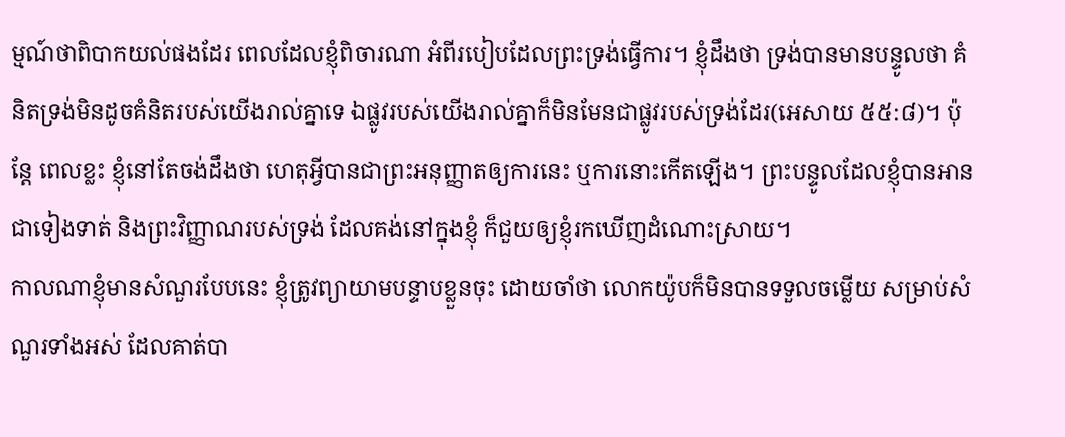ម្មណ៍ថាពិបាកយល់ផងដែរ ពេលដែលខ្ញុំពិចារណា អំពីរបៀបដែលព្រះទ្រង់ធ្វើការ។ ខ្ញុំដឹងថា ទ្រង់បានមានបន្ទូលថា គំនិតទ្រង់មិនដូចគំនិតរបស់យើងរាល់គ្នាទេ ឯផ្លូវរបស់យើងរាល់គ្នាក៏មិនមែនជាផ្លូវរបស់ទ្រង់ដែរ(អេសាយ ៥៥:៨)។ ប៉ុន្តែ ពេលខ្លះ ខ្ញុំនៅតែចង់ដឹងថា ហេតុអ្វីបានជាព្រះអនុញ្ញាតឲ្យការនេះ ឬការនោះកើតឡើង។ ព្រះបន្ទូលដែលខ្ញុំបានអានជាទៀងទាត់ និងព្រះវិញ្ញាណរបស់ទ្រង់ ដែលគង់នៅក្នុងខ្ញុំ ក៏ជួយឲ្យខ្ញុំរកឃើញដំណោះស្រាយ។
កាលណាខ្ញុំមានសំណួរបែបនេះ ខ្ញុំត្រូវព្យាយាមបន្ទាបខ្លួនចុះ ដោយចាំថា លោកយ៉ូបក៏មិនបានទទួលចម្លើយ សម្រាប់សំណួរទាំងអស់ ដែលគាត់បា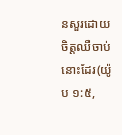នសួរដោយចិត្តឈឺចាប់នោះដែរ(យ៉ូប ១:៥,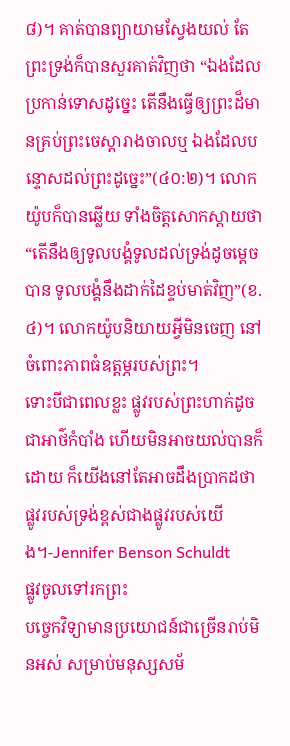៨)។ គាត់បានព្យាយាមស្វែងយល់ តែព្រះទ្រង់ក៏បានសួរគាត់វិញថា “ឯងដែលប្រកាន់ទោសដូច្នេះ តើនឹងធ្វើឲ្យព្រះដ៏មានគ្រប់ព្រះចេស្តារាងចាលឬ ឯងដែលបន្ទោសដល់ព្រះដូច្នេះ”(៤០:២)។ លោកយ៉ូបក៏បានឆ្លើយ ទាំងចិត្តសោកស្តាយថា “តើនឹងឲ្យទូលបង្គំទូលដល់ទ្រង់ដូចម្តេចបាន ទូលបង្គំនឹងដាក់ដៃខ្ទប់មាត់វិញ”(ខ.៤)។ លោកយ៉ូបនិយាយអ្វីមិនចេញ នៅចំពោះភាពធំឧត្តម្ភរបស់ព្រះ។
ទោះបីជាពេលខ្លះ ផ្លូវរបស់ព្រះហាក់ដូចជាអាថ៌កំបាំង ហើយមិនអាចយល់បានក៏ដោយ ក៏យើងនៅតែអាចដឹងប្រាកដថា ផ្លូវរបស់ទ្រង់ខ្ពស់ជាងផ្លូវរបស់យើង។-Jennifer Benson Schuldt
ផ្លូវចូលទៅរកព្រះ
បច្ចេកវិទ្យាមានប្រយោជន៍ជាច្រើនរាប់មិនអស់ សម្រាប់មនុស្សសម័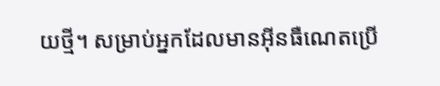យថ្មី។ សម្រាប់អ្នកដែលមានអ៊ីនធឺណេតប្រើ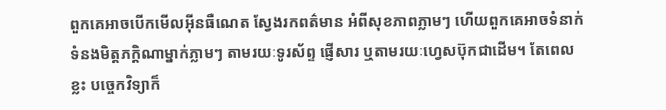ពួកគេអាចបើកមើលអ៊ីនធឺណេត ស្វែងរកពត៌មាន អំពីសុខភាពភ្លាមៗ ហើយពួកគេអាចទំនាក់ទំនងមិត្តភក្តិណាម្នាក់ភ្លាមៗ តាមរយៈទូរស័ព្ទ ផ្ញើសារ ឬតាមរយៈហ្វេសប៊ុកជាដើម។ តែពេលខ្លះ បច្ចេកវិទ្យាក៏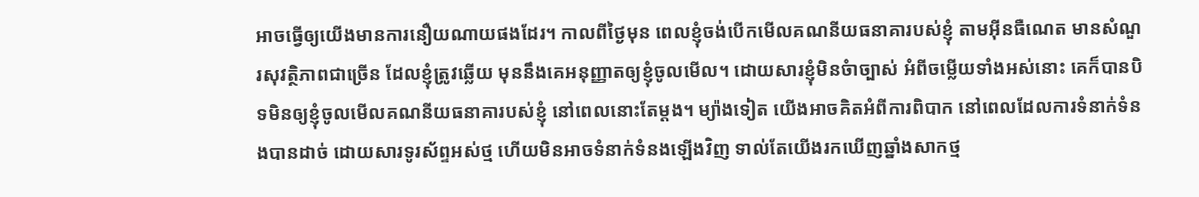អាចធ្វើឲ្យយើងមានការនឿយណាយផងដែរ។ កាលពីថ្ងៃមុន ពេលខ្ញុំចង់បើកមើលគណនីយធនាគារបស់ខ្ញុំ តាមអ៊ីនធឺណេត មានសំណួរសុវត្ថិភាពជាច្រើន ដែលខ្ញុំត្រូវឆ្លើយ មុននឹងគេអនុញ្ញាតឲ្យខ្ញុំចូលមើល។ ដោយសារខ្ញុំមិនចំាច្បាស់ អំពីចម្លើយទាំងអស់នោះ គេក៏បានបិទមិនឲ្យខ្ញុំចូលមើលគណនីយធនាគារបស់ខ្ញុំ នៅពេលនោះតែម្តង។ ម្យ៉ាងទៀត យើងអាចគិតអំពីការពិបាក នៅពេលដែលការទំនាក់ទំនងបានដាច់ ដោយសារទូរស័ព្ទអស់ថ្ម ហើយមិនអាចទំនាក់ទំនងឡើងវិញ ទាល់តែយើងរកឃើញឆ្នាំងសាកថ្ម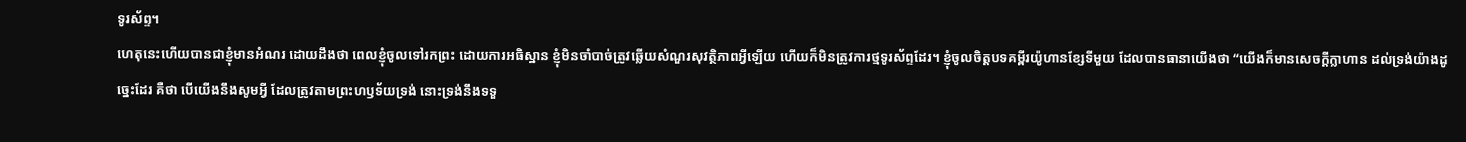ទូរស័ព្ទ។
ហេតុនេះហើយបានជាខ្ញុំមានអំណរ ដោយដឹងថា ពេលខ្ញុំចូលទៅរកព្រះ ដោយការអធិស្ឋាន ខ្ញុំមិនចាំបាច់ត្រូវឆ្លើយសំណួរសុវត្ថិភាពអ្វីឡើយ ហើយក៏មិនត្រូវការថ្មទូរស័ព្ទដែរ។ ខ្ញុំចូលចិត្តបទគម្ពីរយ៉ូហានខ្សែទីមួយ ដែលបានធានាយើងថា “យើងក៏មានសេចក្តីក្លាហាន ដល់ទ្រង់យ៉ាងដូច្នេះដែរ គឺថា បើយើងនឹងសូមអ្វី ដែលត្រូវតាមព្រះហឫទ័យទ្រង់ នោះទ្រង់នឹងទទួ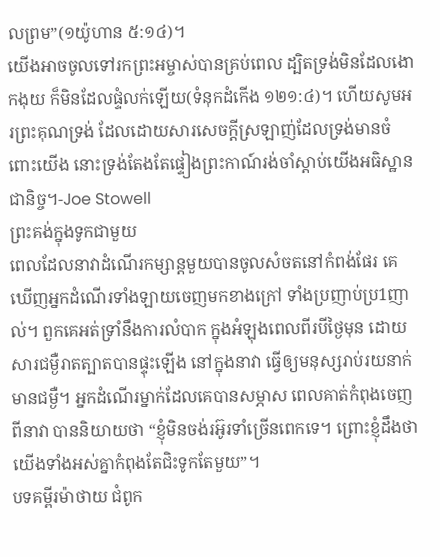លព្រម”(១យ៉ូហាន ៥:១៤)។
យើងអាចចូលទៅរកព្រះអម្ចាស់បានគ្រប់ពេល ដ្បិតទ្រង់មិនដែលងោកងុយ ក៏មិនដែលផ្ទំលក់ឡើយ(ទំនុកដំកើង ១២១:៤)។ ហើយសូមអរព្រះគុណទ្រង់ ដែលដោយសារសេចក្តីស្រឡាញ់ដែលទ្រង់មានចំពោះយើង នោះទ្រង់តែងតែផ្ទៀងព្រះកាណ៍រង់ចាំស្តាប់យើងអធិស្ឋានជានិច្ច។-Joe Stowell
ព្រះគង់ក្នុងទូកជាមួយ
ពេលដែលនាវាដំណើរកម្សាន្តមួយបានចូលសំចតនៅកំពង់ផែរ គេឃើញអ្នកដំណើរទាំងឡាយចេញមកខាងក្រៅ ទាំងប្រញាប់ប្រ1ញាល់។ ពួកគេអត់ទ្រាំនឹងការលំបាក ក្នុងអំឡុងពេលពីរបីថ្ងៃមុន ដោយសារជម្ងឺរាតត្បាតបានផ្ទុះឡើង នៅក្នុងនាវា ធ្វើឲ្យមនុស្សរាប់រយនាក់មានជម្ងឺ។ អ្នកដំណើរម្នាក់ដែលគេបានសម្ភាស ពេលគាត់កំពុងចេញពីនាវា បាននិយាយថា “ខ្ញុំមិនចង់រអ៊ូរទាំច្រើនពេកទេ។ ព្រោះខ្ញុំដឹងថា យើងទាំងអស់គ្នាកំពុងតែជិះទូកតែមួយ”។
បទគម្ពីរម៉ាថាយ ជំពូក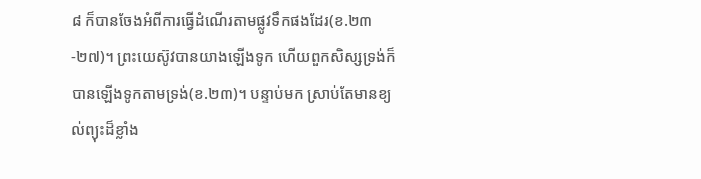៨ ក៏បានចែងអំពីការធ្វើដំណើរតាមផ្លូវទឹកផងដែរ(ខ.២៣-២៧)។ ព្រះយេស៊ូវបានយាងឡើងទូក ហើយពួកសិស្សទ្រង់ក៏បានឡើងទូកតាមទ្រង់(ខ.២៣)។ បន្ទាប់មក ស្រាប់តែមានខ្យល់ព្យុះដ៏ខ្លាំង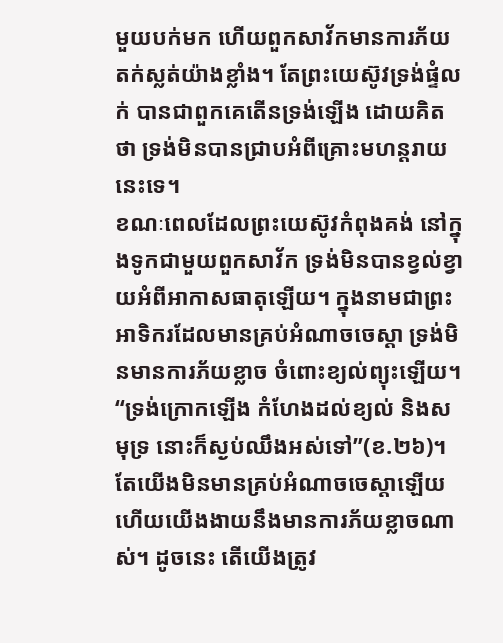មួយបក់មក ហើយពួកសាវ័កមានការភ័យតក់ស្លត់យ៉ាងខ្លាំង។ តែព្រះយេស៊ូវទ្រង់ផ្ទំលក់ បានជាពួកគេតើនទ្រង់ឡើង ដោយគិតថា ទ្រង់មិនបានជ្រាបអំពីគ្រោះមហន្តរាយនេះទេ។
ខណៈពេលដែលព្រះយេស៊ូវកំពុងគង់ នៅក្នុងទូកជាមួយពួកសាវ័ក ទ្រង់មិនបានខ្វល់ខ្វាយអំពីអាកាសធាតុឡើយ។ ក្នុងនាមជាព្រះអាទិករដែលមានគ្រប់អំណាចចេស្តា ទ្រង់មិនមានការភ័យខ្លាច ចំពោះខ្យល់ព្យុះឡើយ។ “ទ្រង់ក្រោកឡើង កំហែងដល់ខ្យល់ និងសមុទ្រ នោះក៏ស្ងប់ឈឹងអស់ទៅ”(ខ.២៦)។
តែយើងមិនមានគ្រប់អំណាចចេស្តាឡើយ ហើយយើងងាយនឹងមានការភ័យខ្លាចណាស់។ ដូចនេះ តើយើងត្រូវ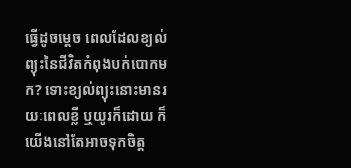ធ្វើដូចម្តេច ពេលដែលខ្យល់ព្យុះនៃជីវិតកំពុងបក់បោកមក? ទោះខ្យល់ព្យុះនោះមានរយៈពេលខ្លី ឬយូរក៏ដោយ ក៏យើងនៅតែអាចទុកចិត្ត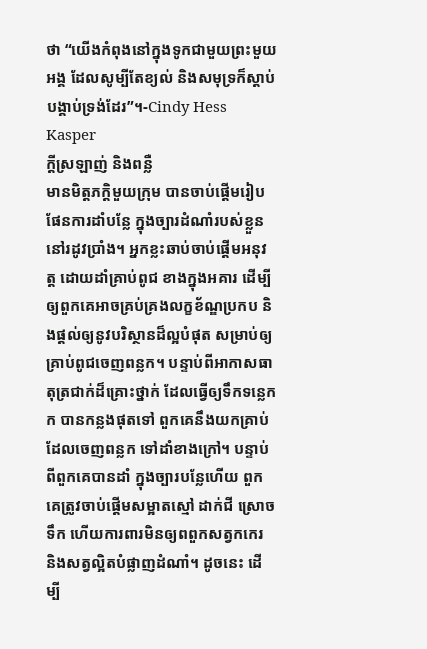ថា “យើងកំពុងនៅក្នុងទូកជាមួយព្រះមួយអង្គ ដែលសូម្បីតែខ្យល់ និងសមុទ្រក៏ស្តាប់បង្គាប់ទ្រង់ដែរ”។-Cindy Hess Kasper
ក្តីស្រឡាញ់ និងពន្លឺ
មានមិត្តភក្តិមួយក្រុម បានចាប់ផ្តើមរៀបផែនការដាំបន្លែ ក្នុងច្បារដំណាំរបស់ខ្លួន នៅរដូវប្រាំង។ អ្នកខ្លះឆាប់ចាប់ផ្តើមអនុវត្ត ដោយដាំគ្រាប់ពូជ ខាងក្នុងអគារ ដើម្បីឲ្យពួកគេអាចគ្រប់គ្រងលក្ខខ័ណ្ឌប្រកប និងផ្តល់ឲ្យនូវបរិស្ថានដ៏ល្អបំផុត សម្រាប់ឲ្យគ្រាប់ពូជចេញពន្លក។ បន្ទាប់ពីអាកាសធាតុត្រជាក់ដ៏គ្រោះថ្នាក់ ដែលធ្វើឲ្យទឹកទន្លេកក បានកន្លងផុតទៅ ពួកគេនឹងយកគ្រាប់ដែលចេញពន្លក ទៅដាំខាងក្រៅ។ បន្ទាប់ពីពួកគេបានដាំ ក្នុងច្បារបន្លែហើយ ពួកគេត្រូវចាប់ផ្តើមសម្អាតស្មៅ ដាក់ជី ស្រោចទឹក ហើយការពារមិនឲ្យពពួកសត្វកកេរ និងសត្វល្អិតបំផ្លាញដំណាំ។ ដូចនេះ ដើម្បី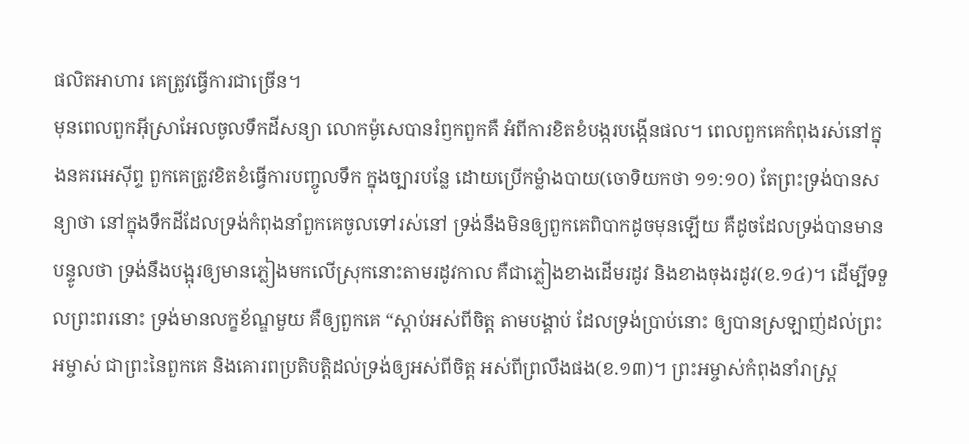ផលិតអាហារ គេត្រូវធ្វើការជាច្រើន។
មុនពេលពួកអ៊ីសា្រអែលចូលទឹកដីសន្យា លោកម៉ូសេបានរំឭកពួកគឺ អំពីការខិតខំបង្ករបង្កើនផល។ ពេលពួកគេកំពុងរស់នៅក្នុងនគរអេស៊ីព្ទ ពួកគេត្រូវខិតខំធ្វើការបញ្ចូលទឹក ក្នុងច្បារបន្លែ ដោយប្រើកម្លំាងបាយ(ចោទិយកថា ១១:១០) តែព្រះទ្រង់បានសន្យាថា នៅក្នុងទឹកដីដែលទ្រង់កំពុងនាំពួកគេចូលទៅរស់នៅ ទ្រង់នឹងមិនឲ្យពួកគេពិបាកដូចមុនឡើយ គឺដូចដែលទ្រង់បានមានបន្ទូលថា ទ្រង់នឹងបង្អុរឲ្យមានភ្លៀងមកលើស្រុកនោះតាមរដូវកាល គឺជាភ្លៀងខាងដើមរដូវ និងខាងចុងរដូវ(ខ.១៤)។ ដើម្បីទទួលព្រះពរនោះ ទ្រង់មានលក្ខខ័ណ្ឌមួយ គឺឲ្យពួកគេ “ស្តាប់អស់ពីចិត្ត តាមបង្គាប់ ដែលទ្រង់ប្រាប់នោះ ឲ្យបានស្រឡាញ់ដល់ព្រះអម្ចាស់ ជាព្រះនៃពួកគេ និងគោរពប្រតិបត្តិដល់ទ្រង់ឲ្យអស់ពីចិត្ត អស់ពីព្រលឹងផង(ខ.១៣)។ ព្រះអម្ចាស់កំពុងនាំរាស្ត្រ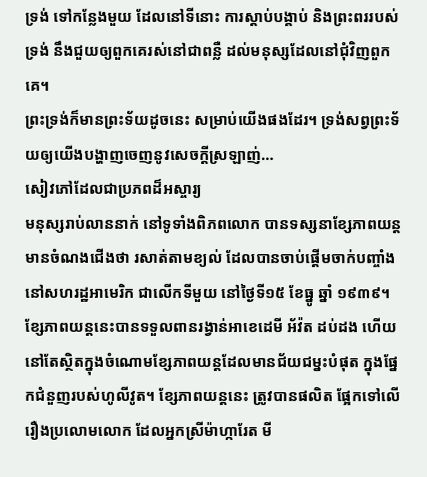ទ្រង់ ទៅកន្លែងមួយ ដែលនៅទីនោះ ការស្តាប់បង្គាប់ និងព្រះពររបស់ទ្រង់ នឹងជួយឲ្យពួកគេរស់នៅជាពន្លឺ ដល់មនុស្សដែលនៅជុំវិញពួកគេ។
ព្រះទ្រង់ក៏មានព្រះទ័យដូចនេះ សម្រាប់យើងផងដែរ។ ទ្រង់សព្វព្រះទ័យឲ្យយើងបង្ហាញចេញនូវសេចក្តីស្រឡាញ់…
សៀវភៅដែលជាប្រភពដ៏អស្ចារ្យ
មនុស្សរាប់លាននាក់ នៅទូទាំងពិភពលោក បានទស្សនាខ្សែភាពយន្ត មានចំណងជើងថា រសាត់តាមខ្យល់ ដែលបានចាប់ផ្តើមចាក់បញ្ចាំង នៅសហរដ្ឋអាមេរិក ជាលើកទីមួយ នៅថ្ងៃទី១៥ ខែធ្នូ ឆ្នាំ ១៩៣៩។ ខ្សែភាពយន្តនេះបានទទួលពានរង្វាន់អាខេដេមី អ័វ៉ត ដប់ដង ហើយនៅតែស្ថិតក្នុងចំណោមខ្សែភាពយន្តដែលមានជ័យជម្នះបំផុត ក្នុងផ្នែកជំនួញរបស់ហូលីវូត។ ខ្សែភាពយន្តនេះ ត្រូវបានផលិត ផ្អែកទៅលើរឿងប្រលោមលោក ដែលអ្នកស្រីម៉ាហ្ការែត មី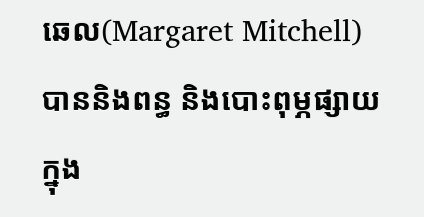ឆេល(Margaret Mitchell) បាននិងពន្ធ និងបោះពុម្ភផ្សាយក្នុង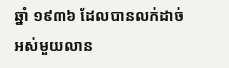ឆ្នាំ ១៩៣៦ ដែលបានលក់ដាច់អស់មួយលាន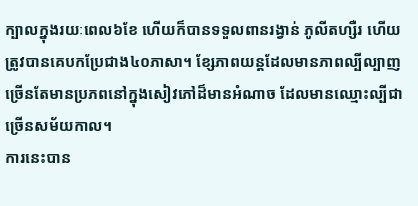ក្បាលក្នុងរយៈពេល៦ខែ ហើយក៏បានទទួលពានរង្វាន់ ភូលីតហ្សឺរ ហើយត្រូវបានគេបកប្រែជាង៤០ភាសា។ ខ្សែភាពយន្តដែលមានភាពល្បីល្បាញ ច្រើនតែមានប្រភពនៅក្នុងសៀវភៅដ៏មានអំណាច ដែលមានឈ្មោះល្បីជាច្រើនសម័យកាល។
ការនេះបាន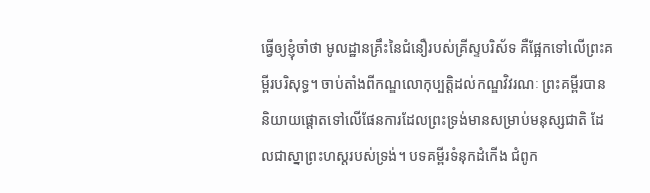ធ្វើឲ្យខ្ញុំចាំថា មូលដ្ឋានគ្រឹះនៃជំនឿរបស់គ្រីស្ទបរិស័ទ គឺផ្អែកទៅលើព្រះគម្ពីរបរិសុទ្ធ។ ចាប់តាំងពីកណ្ឌលោកុប្បត្តិដល់កណ្ឌវិវរណៈ ព្រះគម្ពីរបាននិយាយផ្តោតទៅលើផែនការដែលព្រះទ្រង់មានសម្រាប់មនុស្សជាតិ ដែលជាស្នាព្រះហស្តរបស់ទ្រង់។ បទគម្ពីរទំនុកដំកើង ជំពូក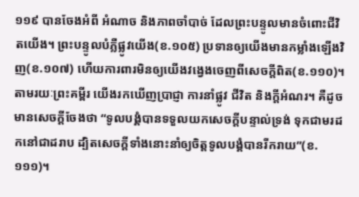១១៩ បានចែងអំពី អំណាច និងភាពចាំបាច់ ដែលព្រះបន្ទូលមានចំពោះជីវិតយើង។ ព្រះបន្ទូលបំភ្លឺផ្លូវយើង(ខ.១០៥) ប្រទានឲ្យយើងមានកម្លាំងឡើងវិញ(ខ.១០៧) ហើយការពារមិនឲ្យយើងវង្វេងចេញពីសេចក្តីពិត(ខ.១១០)។ តាមរយៈព្រះគម្ពីរ យើងរកឃើញប្រាជ្ញា ការនាំផ្លូវ ជីវិត និងក្តីអំណរ។ គឺដូចមានសេចក្តីចែងថា “ទូលបង្គំបានទទួលយកសេចក្តីបន្ទាល់ទ្រង់ ទុកជាមរដកនៅជាដរាប ដ្បិតសេចក្តីទាំងនោះនាំឲ្យចិត្តទូលបង្គំបានរីករាយ”(ខ.១១១)។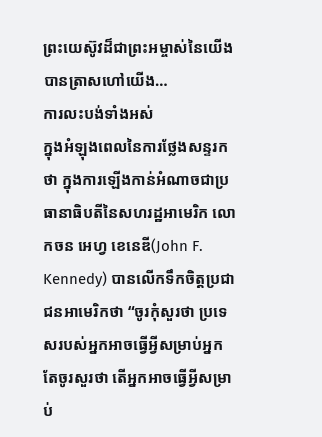ព្រះយេស៊ូវដ៏ជាព្រះអម្ចាស់នៃយើង បានត្រាសហៅយើង…
ការលះបង់ទាំងអស់
ក្នុងអំឡុងពេលនៃការថ្លែងសន្ទរកថា ក្នុងការឡើងកាន់អំណាចជាប្រធានាធិបតីនៃសហរដ្ឋអាមេរិក លោកចន អេហ្វ ខេនេឌី(John F. Kennedy) បានលើកទឹកចិត្តប្រជាជនអាមេរិកថា “ចូរកុំសួរថា ប្រទេសរបស់អ្នកអាចធ្វើអ្វីសម្រាប់អ្នក តែចូរសួរថា តើអ្នកអាចធ្វើអ្វីសម្រាប់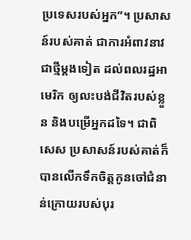ប្រទេសរបស់អ្នក”។ ប្រសាសន៍របស់គាត់ ជាការអំពាវនាវជាថ្មីម្តងទៀត ដល់ពលរដ្ឋអាមេរិក ឲ្យលះបង់ជីវិតរបស់ខ្លួន និងបម្រើអ្នកដទៃ។ ជាពិសេស ប្រសាសន៍របស់គាត់ក៏បានលើកទឹកចិត្តកូនចៅជំនាន់ក្រោយរបស់បុរ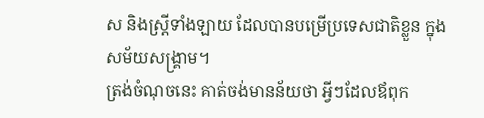ស និងស្ត្រីទាំងឡាយ ដែលបានបម្រើប្រទេសជាតិខ្លួន ក្នុងសម័យសង្រ្គាម។
ត្រង់ចំណុចនេះ គាត់ចង់មានន័យថា អ្វីៗដែលឪពុក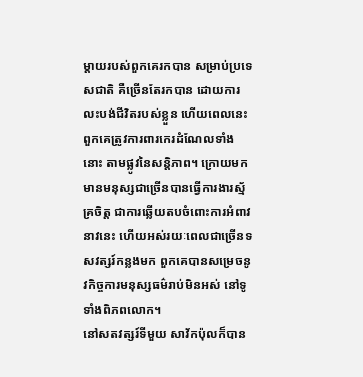ម្តាយរបស់ពួកគេរកបាន សម្រាប់ប្រទេសជាតិ គឺច្រើនតែរកបាន ដោយការលះបង់ជីវិតរបស់ខ្លួន ហើយពេលនេះ ពួកគេត្រូវការពារកេរដំណែលទាំងនោះ តាមផ្លូវនៃសន្តិភាព។ ក្រោយមក មានមនុស្សជាច្រើនបានធ្វើការងារស្ម័គ្រចិត្ត ជាការឆ្លើយតបចំពោះការអំពាវនាវនេះ ហើយអស់រយៈពេលជាច្រើនទសវត្សរ៍កន្លងមក ពួកគេបានសម្រេចនូវកិច្ចការមនុស្សធម៌រាប់មិនអស់ នៅទូទាំងពិភពលោក។
នៅសតវត្សរ៍ទីមួយ សាវ័កប៉ុលក៏បាន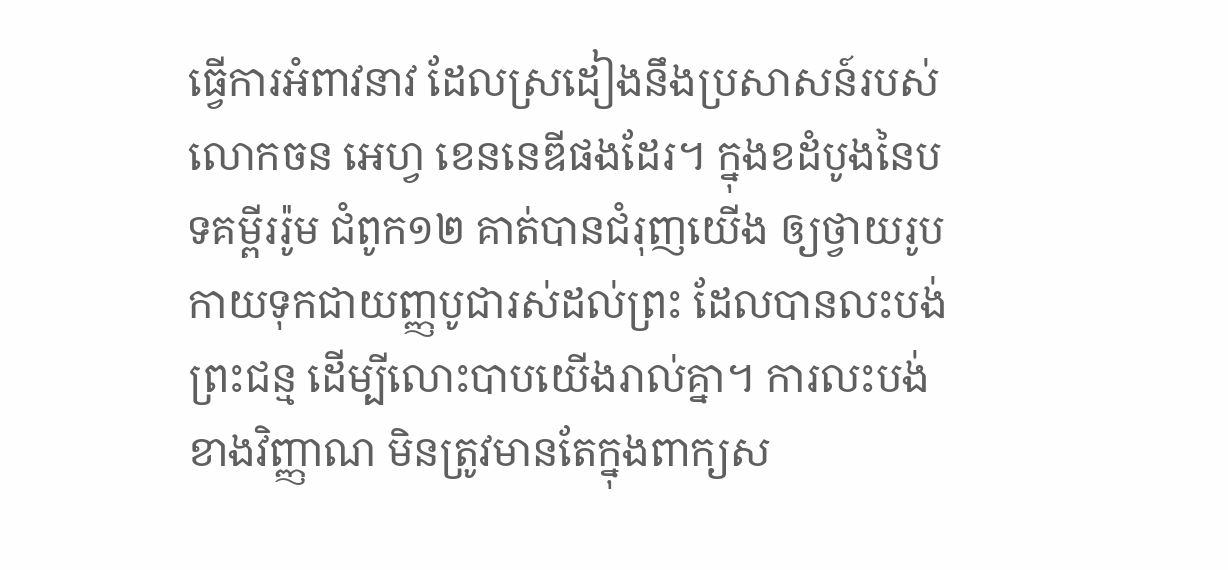ធ្វើការអំពាវនាវ ដែលស្រដៀងនឹងប្រសាសន៍របស់លោកចន អេហ្វ ខេននេឌីផងដែរ។ ក្នុងខដំបូងនៃបទគម្ពីររ៉ូម ជំពូក១២ គាត់បានជំរុញយើង ឲ្យថ្វាយរូបកាយទុកជាយញ្ញបូជារស់ដល់ព្រះ ដែលបានលះបង់ព្រះជន្ម ដើម្បីលោះបាបយើងរាល់គ្នា។ ការលះបង់ខាងវិញ្ញាណ មិនត្រូវមានតែក្នុងពាក្យស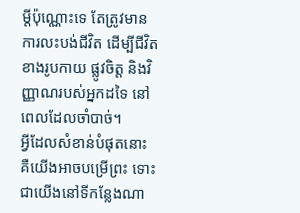ម្តីប៉ុណ្ណោះទេ តែត្រូវមានការលះបង់ជីវិត ដើម្បីជីវិតខាងរូបកាយ ផ្លូវចិត្ត និងវិញ្ញាណរបស់អ្នកដទៃ នៅពេលដែលចាំបាច់។
អ្វីដែលសំខាន់បំផុតនោះ គឺយើងអាចបម្រើព្រះ ទោះជាយើងនៅទីកន្លែងណា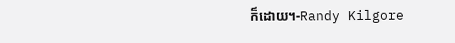ក៏ដោយ។-Randy Kilgore